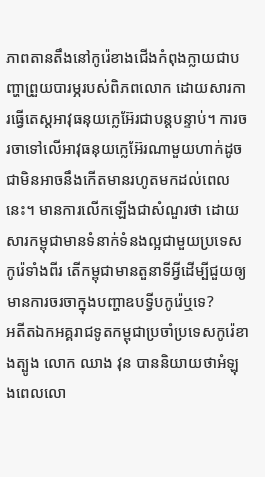ភាពតានតឹងនៅកូរ៉េខាងជើងកំពុងក្លាយជាបញ្ហាព្រួយបារម្ភរបស់ពិភពលោក ដោយសារការធ្វើតេស្តអាវុធនុយក្លេអ៊ែរជាបន្តបន្ទាប់។ ការចរចាទៅលើអាវុធនុយក្លេអ៊ែរណាមួយហាក់ដូចជាមិនអាចនឹងកើតមានរហូតមកដល់ពេលនេះ។ មានការលើកឡើងជាសំណួរថា ដោយសារកម្ពុជាមានទំនាក់ទំនងល្អជាមួយប្រទេសកូរ៉េទាំងពីរ តើកម្ពុជាមានតួនាទីអ្វីដើម្បីជួយឲ្យមានការចរចាក្នុងបញ្ហាឧបទ្វីបកូរ៉េឬទេ?
អតីតឯកអគ្គរាជទូតកម្ពុជាប្រចាំប្រទេសកូរ៉េខាងត្បូង លោក ឈាង វុន បាននិយាយថាអំឡុងពេលលោ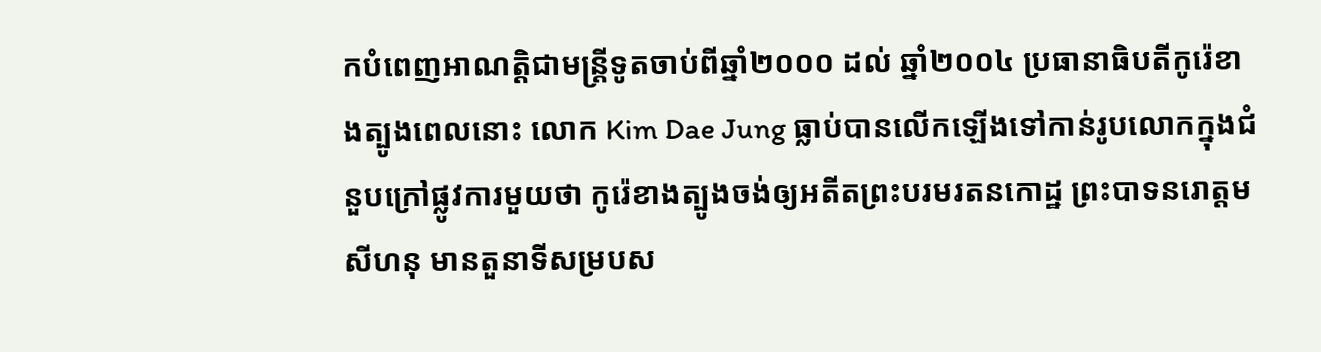កបំពេញអាណត្តិជាមន្រ្តីទូតចាប់ពីឆ្នាំ២០០០ ដល់ ឆ្នាំ២០០៤ ប្រធានាធិបតីកូរ៉េខាងត្បូងពេលនោះ លោក Kim Dae Jung ធ្លាប់បានលើកឡើងទៅកាន់រូបលោកក្នុងជំនួបក្រៅផ្លូវការមួយថា កូរ៉េខាងត្បូងចង់ឲ្យអតីតព្រះបរមរតនកោដ្ឋ ព្រះបាទនរោត្តម សីហនុ មានតួនាទីសម្របស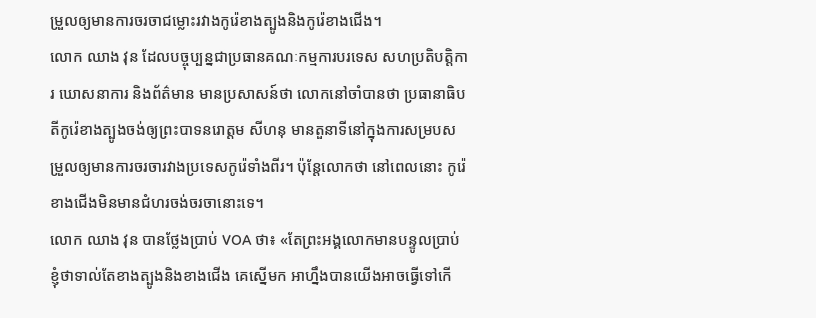ម្រួលឲ្យមានការចរចាជម្លោះរវាងកូរ៉េខាងត្បូងនិងកូរ៉េខាងជើង។
លោក ឈាង វុន ដែលបច្ចុប្បន្នជាប្រធានគណៈកម្មការបរទេស សហប្រតិបត្តិការ ឃោសនាការ និងព័ត៌មាន មានប្រសាសន៍ថា លោកនៅចាំបានថា ប្រធានាធិបតីកូរ៉េខាងត្បូងចង់ឲ្យព្រះបាទនរោត្តម សីហនុ មានតួនាទីនៅក្នុងការសម្របសម្រួលឲ្យមានការចរចារវាងប្រទេសកូរ៉េទាំងពីរ។ ប៉ុន្តែលោកថា នៅពេលនោះ កូរ៉េខាងជើងមិនមានជំហរចង់ចរចានោះទេ។
លោក ឈាង វុន បានថ្លែងប្រាប់ VOA ថា៖ «តែព្រះអង្គលោកមានបន្ទូលប្រាប់ខ្ញុំថាទាល់តែខាងត្បូងនិងខាងជើង គេស្នើមក អាហ្នឹងបានយើងអាចធ្វើទៅកើ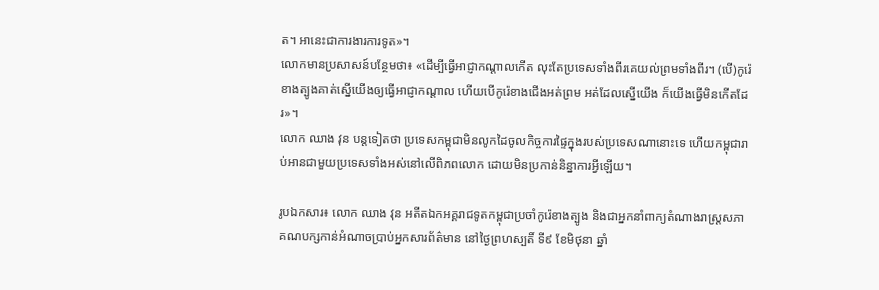ត។ អានេះជាការងារការទូត»។
លោកមានប្រសាសន៍បន្ថែមថា៖ «ដើម្បីធ្វើអាជ្ញាកណ្តាលកើត លុះតែប្រទេសទាំងពីរគេយល់ព្រមទាំងពីរ។ (បើ)កូរ៉េខាងត្បូងគាត់ស្នើយើងឲ្យធ្វើអាជ្ញាកណ្តាល ហើយបើកូរ៉េខាងជើងអត់ព្រម អត់ដែលស្នើយើង ក៏យើងធ្វើមិនកើតដែរ»។
លោក ឈាង វុន បន្តទៀតថា ប្រទេសកម្ពុជាមិនលូកដៃចូលកិច្ចការផ្ទៃក្នុងរបស់ប្រទេសណានោះទេ ហើយកម្ពុជារាប់អានជាមួយប្រទេសទាំងអស់នៅលើពិភពលោក ដោយមិនប្រកាន់និន្នាការអ្វីឡើយ។

រូបឯកសារ៖ លោក ឈាង វុន អតីតឯកអគ្គរាជទូតកម្ពុជាប្រចាំកូរ៉េខាងត្បូង និងជាអ្នកនាំពាក្យតំណាងរាស្រ្តសភាគណបក្សកាន់អំណាចប្រាប់អ្នកសារព័ត៌មាន នៅថ្ងៃព្រហស្បតិ៍ ទី៩ ខែមិថុនា ឆ្នាំ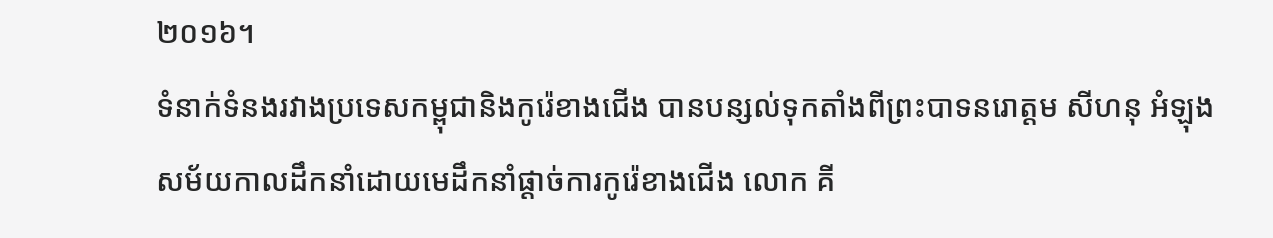២០១៦។
ទំនាក់ទំនងរវាងប្រទេសកម្ពុជានិងកូរ៉េខាងជើង បានបន្សល់ទុកតាំងពីព្រះបាទនរោត្តម សីហនុ អំឡុងសម័យកាលដឹកនាំដោយមេដឹកនាំផ្តាច់ការកូរ៉េខាងជើង លោក គី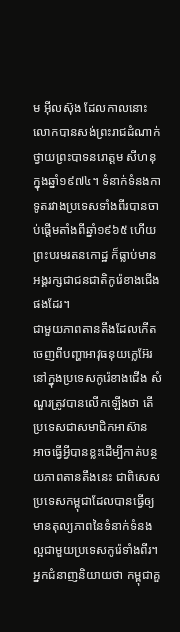ម អ៊ីលស៊ុង ដែលកាលនោះលោកបានសង់ព្រះរាជដំណាក់ថ្វាយព្រះបាទនរោត្តម សីហនុ ក្នុងឆ្នាំ១៩៧៤។ ទំនាក់ទំនងកាទូតរវាងប្រទេសទាំងពីរបានចាប់ផ្តើមតាំងពីឆ្នាំ១៩៦៥ ហើយព្រះបរមរតនកោដ្ឋ ក៏ធ្លាប់មានអង្គរក្សជាជនជាតិកូរ៉េខាងជើងផងដែរ។
ជាមួយភាពតានតឹងដែលកើតចេញពីបញ្ហាអាវុធនុយក្លេអ៊ែរនៅក្នុងប្រទេសកូរ៉េខាងជើង សំណួរត្រូវបានលើកឡើងថា តើប្រទេសជាសមាជិកអាស៊ាន អាចធ្វើអ្វីបានខ្លះដើម្បីកាត់បន្ថយភាពតានតឹងនេះ ជាពិសេសប្រទេសកម្ពុជាដែលបានធ្វើឲ្យមានតុល្យភាពនៃទំនាក់ទំនងល្អជាមួយប្រទេសកូរ៉េទាំងពីរ។
អ្នកជំនាញនិយាយថា កម្ពុជាគួ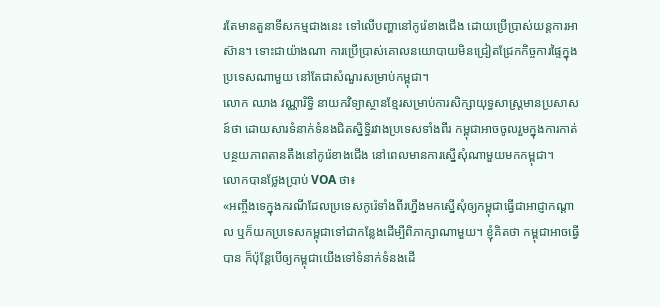រតែមានតួនាទីសកម្មជាងនេះ ទៅលើបញ្ហានៅកូរ៉េខាងជើង ដោយប្រើប្រាស់យន្តការអាស៊ាន។ ទោះជាយ៉ាងណា ការប្រើប្រាស់គោលនយោបាយមិនជ្រៀតជ្រែកកិច្ចការផ្ទៃក្នុងប្រទេសណាមួយ នៅតែជាសំណួរសម្រាប់កម្ពុជា។
លោក ឈាង វណ្ណារិទ្ធិ នាយកវិទ្យាស្ថានខ្មែរសម្រាប់ការសិក្សាយុទ្ធសាស្រ្តមានប្រសាសន៍ថា ដោយសារទំនាក់ទំនងជិតស្និទ្ធិរវាងប្រទេសទាំងពីរ កម្ពុជាអាចចូលរួមក្នុងការកាត់បន្ថយភាពតានតឹងនៅកូរ៉េខាងជើង នៅពេលមានការស្នើសុំណាមួយមកកម្ពុជា។
លោកបានថ្លែងប្រាប់ VOA ថា៖
«អញ្ចឹងទេក្នុងករណីដែលប្រទេសកូរ៉េទាំងពីរហ្នឹងមកស្នើសុំឲ្យកម្ពុជាធ្វើជាអាជ្ញាកណ្តាល ឬក៏យកប្រទេសកម្ពុជាទៅជាកន្លែងដើម្បីពិភាក្សាណាមួយ។ ខ្ញុំគិតថា កម្ពុជាអាចធ្វើបាន ក៏ប៉ុន្តែបើឲ្យកម្ពុជាយើងទៅទំនាក់ទំនងដើ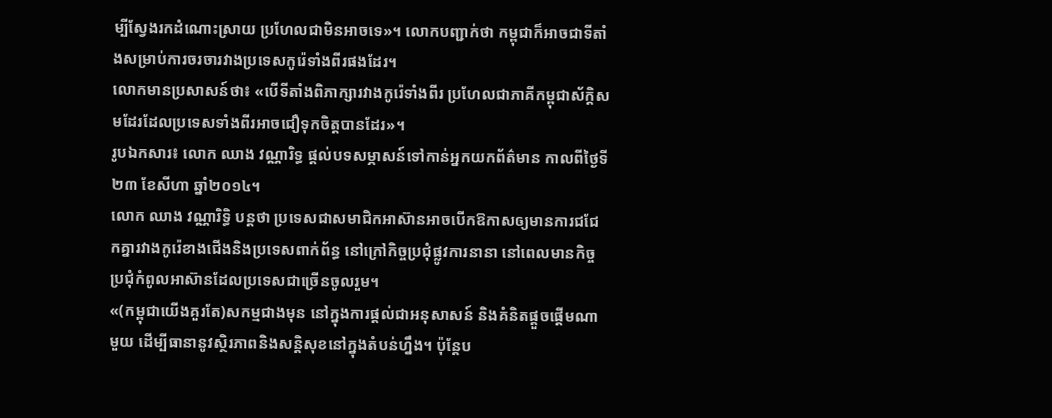ម្បីស្វែងរកដំណោះស្រាយ ប្រហែលជាមិនអាចទេ»។ លោកបញ្ជាក់ថា កម្ពុជាក៏អាចជាទីតាំងសម្រាប់ការចរចារវាងប្រទេសកូរ៉េទាំងពីរផងដែរ។
លោកមានប្រសាសន៍ថា៖ «បើទីតាំងពិភាក្សារវាងកូរ៉េទាំងពីរ ប្រហែលជាភាគីកម្ពុជាស័ក្តិសមដែរដែលប្រទេសទាំងពីរអាចជឿទុកចិត្តបានដែរ»។
រូបឯកសារ៖ លោក ឈាង វណ្ណារិទ្ធ ផ្តល់បទសម្ភាសន៍ទៅកាន់អ្នកយកព័ត៌មាន កាលពីថ្ងៃទី២៣ ខែសីហា ឆ្នាំ២០១៤។
លោក ឈាង វណ្ណារិទ្ធិ បន្តថា ប្រទេសជាសមាជិកអាស៊ានអាចបើកឱកាសឲ្យមានការជជែកគ្នារវាងកូរ៉េខាងជើងនិងប្រទេសពាក់ព័ន្ធ នៅក្រៅកិច្ចប្រជុំផ្លូវការនានា នៅពេលមានកិច្ចប្រជុំកំពូលអាស៊ានដែលប្រទេសជាច្រើនចូលរួម។
«(កម្ពុជាយើងគួរតែ)សកម្មជាងមុន នៅក្នុងការផ្តល់ជាអនុសាសន៍ និងគំនិតផ្តួចផ្តើមណាមួយ ដើម្បីធានានូវស្ថិរភាពនិងសន្តិសុខនៅក្នុងតំបន់ហ្នឹង។ ប៉ុន្តែប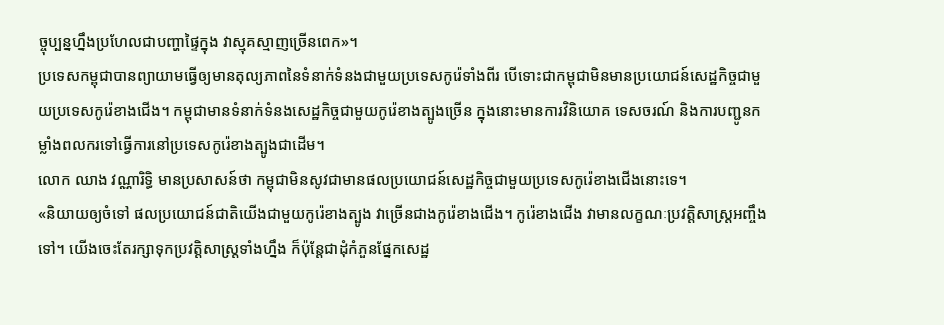ច្ចុប្បន្នហ្នឹងប្រហែលជាបញ្ហាផ្ទៃក្នុង វាស្មុគស្មាញច្រើនពេក»។
ប្រទេសកម្ពុជាបានព្យាយាមធ្វើឲ្យមានតុល្យភាពនៃទំនាក់ទំនងជាមួយប្រទេសកូរ៉េទាំងពីរ បើទោះជាកម្ពុជាមិនមានប្រយោជន៍សេដ្ឋកិច្ចជាមួយប្រទេសកូរ៉េខាងជើង។ កម្ពុជាមានទំនាក់ទំនងសេដ្ឋកិច្ចជាមួយកូរ៉េខាងត្បូងច្រើន ក្នុងនោះមានការវិនិយោគ ទេសចរណ៍ និងការបញ្ជូនកម្លាំងពលករទៅធ្វើការនៅប្រទេសកូរ៉េខាងត្បូងជាដើម។
លោក ឈាង វណ្ណារិទ្ធិ មានប្រសាសន៍ថា កម្ពុជាមិនសូវជាមានផលប្រយោជន៍សេដ្ឋកិច្ចជាមួយប្រទេសកូរ៉េខាងជើងនោះទេ។
«និយាយឲ្យចំទៅ ផលប្រយោជន៍ជាតិយើងជាមួយកូរ៉េខាងត្បូង វាច្រើនជាងកូរ៉េខាងជើង។ កូរ៉េខាងជើង វាមានលក្ខណៈប្រវត្តិសាស្រ្តអញ្ចឹងទៅ។ យើងចេះតែរក្សាទុកប្រវត្តិសាស្រ្តទាំងហ្នឹង ក៏ប៉ុន្តែជាដុំកំភួនផ្នែកសេដ្ឋ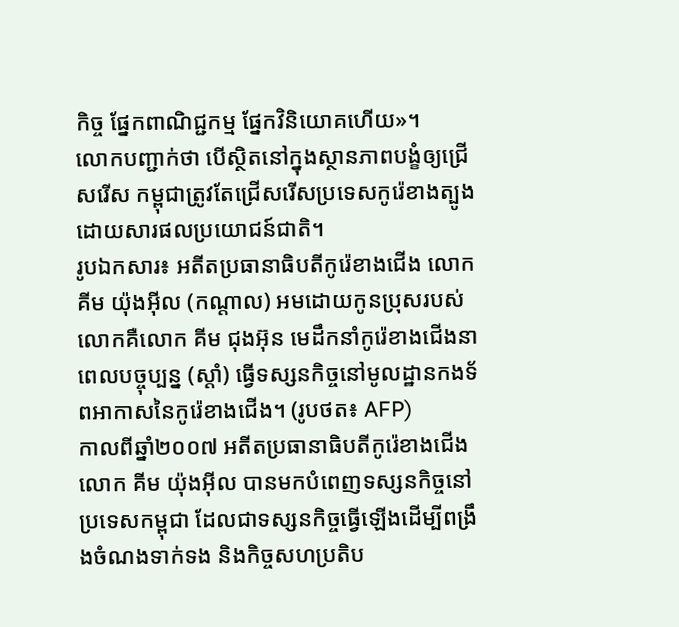កិច្ច ផ្នែកពាណិជ្ជកម្ម ផ្នែកវិនិយោគហើយ»។
លោកបញ្ជាក់ថា បើស្ថិតនៅក្នុងស្ថានភាពបង្ខំឲ្យជ្រើសរើស កម្ពុជាត្រូវតែជ្រើសរើសប្រទេសកូរ៉េខាងត្បូង ដោយសារផលប្រយោជន៍ជាតិ។
រូបឯកសារ៖ អតីតប្រធានាធិបតីកូរ៉េខាងជើង លោក គីម យ៉ុងអ៊ីល (កណ្តាល) អមដោយកូនប្រុសរបស់លោកគឺលោក គីម ជុងអ៊ុន មេដឹកនាំកូរ៉េខាងជើងនាពេលបច្ចុប្បន្ន (ស្តាំ) ធ្វើទស្សនកិច្ចនៅមូលដ្ឋានកងទ័ពអាកាសនៃកូរ៉េខាងជើង។ (រូបថត៖ AFP)
កាលពីឆ្នាំ២០០៧ អតីតប្រធានាធិបតីកូរ៉េខាងជើង លោក គីម យ៉ុងអ៊ីល បានមកបំពេញទស្សនកិច្ចនៅប្រទេសកម្ពុជា ដែលជាទស្សនកិច្ចធ្វើឡើងដើម្បីពង្រឹងចំណងទាក់ទង និងកិច្ចសហប្រតិប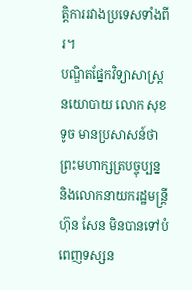ត្តិការរវាងប្រទេសទាំងពីរ។
បណ្ឌិតផ្នែកវិទ្យាសាស្រ្តនយោបាយ លោក សុខ ទូច មានប្រសាសន៍ថាព្រះមហាក្សត្របច្ចុប្បន្ន និងលោកនាយករដ្ឋមន្រ្តី ហ៊ុន សែន មិនបានទៅបំពេញទស្សន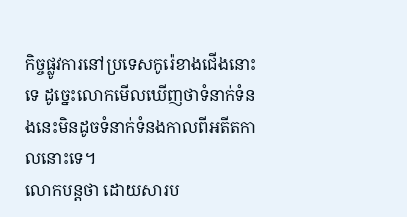កិច្ចផ្លូវការនៅប្រទេសកូរ៉េខាងជើងនោះទេ ដូច្នេះលោកមើលឃើញថាទំនាក់ទំនងនេះមិនដូចទំនាក់ទំនងកាលពីអតីតកាលនោះទេ។
លោកបន្តថា ដោយសារប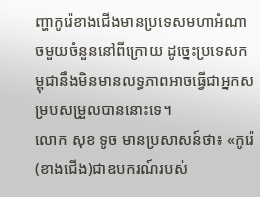ញ្ហាកូរ៉េខាងជើងមានប្រទេសមហាអំណាចមួយចំនួននៅពីក្រោយ ដូច្នេះប្រទេសកម្ពុជានឹងមិនមានលទ្ធភាពអាចធ្វើជាអ្នកសម្របសម្រួលបាននោះទេ។
លោក សុខ ទូច មានប្រសាសន៍ថា៖ «កូរ៉េ(ខាងជើង)ជាឧបករណ៍របស់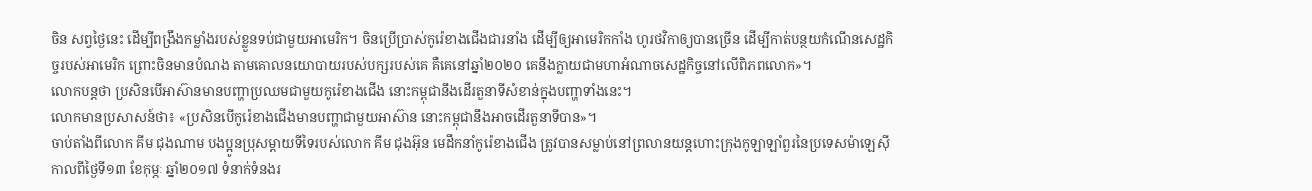ចិន សព្វថ្ងៃនេះ ដើម្បីពង្រឹងកម្លាំងរបស់ខ្លួនទប់ជាមួយអាមេរិក។ ចិនប្រើប្រាស់កូរ៉េខាងជើងជារនាំង ដើម្បីឲ្យអាមេរិកកាំង ហូរថវិកាឲ្យបានច្រើន ដើម្បីកាត់បន្ថយកំណើនសេដ្ឋកិច្ចរបស់អាមេរិក ព្រោះចិនមានបំណង តាមគោលនយោបាយរបស់បក្សរបស់គេ គឺគេនៅឆ្នាំ២០២០ គេនឹងក្លាយជាមហាអំណាចសេដ្ឋកិច្ចនៅលើពិភពលោក»។
លោកបន្តថា ប្រសិនបើអាស៊ានមានបញ្ហាប្រឈមជាមួយកូរ៉េខាងជើង នោះកម្ពុជានឹងដើរតួនាទីសំខាន់ក្នុងបញ្ហាទាំងនេះ។
លោកមានប្រសាសន៍ថា៖ «ប្រសិនបើកូរ៉េខាងជើងមានបញ្ហាជាមួយអាស៊ាន នោះកម្ពុជានឹងអាចដើរតួនាទីបាន»។
ចាប់តាំងពីលោក គីម ជុងណាម បងប្អូនប្រុសម្តាយទីទៃរបស់លោក គីម ជុងអ៊ុន មេដឹកនាំកូរ៉េខាងជើង ត្រូវបានសម្លាប់នៅព្រលានយន្តហោះក្រុងកូឡាឡាំពួរនៃប្រទេសម៉ាឡេស៊ី កាលពីថ្ងៃទី១៣ ខែកុម្ភៈ ឆ្នាំ២០១៧ ទំនាក់ទំនងរ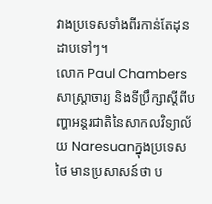វាងប្រទេសទាំងពីរកាន់តែដុនដាបទៅៗ។
លោក Paul Chambers សាស្រ្តាចារ្យ និងទីប្រឹក្សាស្តីពីបញ្ហាអន្តរជាតិនៃសាកលវិទ្យាល័យ Naresuanក្នុងប្រទេសថៃ មានប្រសាសន៍ថា ប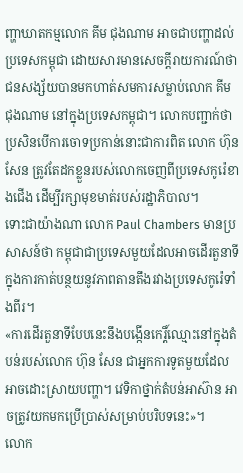ញ្ហាឃាតកម្មលោក គីម ជុងណាម អាចជាបញ្ហាដល់ប្រទេសកម្ពុជា ដោយសារមានសេចក្តីរាយការណ៍ថាជនសង្ស័យបានមកហាត់សមការសម្លាប់លោក គីម ជុងណាម នៅក្នុងប្រទេសកម្ពុជា។ លោកបញ្ជាក់ថា ប្រសិនបើការចោទប្រកាន់នោះជាការពិត លោក ហ៊ុន សែន ត្រូវតែដកខ្លួនរបស់លោកចេញពីប្រទេសកូរ៉េខាងជើង ដើម្បីរក្សាមុខមាត់របស់រដ្ឋាភិបាល។
ទោះជាយ៉ាងណា លោក Paul Chambers មានប្រសាសន៍ថា កម្ពុជាជាប្រទេសមួយដែលអាចដើរតួនាទីក្នុងការកាត់បន្ថយនូវភាពតានតឹងរវាងប្រទេសកូរ៉េទាំងពីរ។
«ការដើរតួនាទីបែបនេះនឹងបង្កើនកេរ្តិ៍ឈ្មោះនៅក្នុងតំបន់របស់លោក ហ៊ុន សែន ជាអ្នកការទូតមួយដែលអាចដោះស្រាយបញ្ហា។ វេទិកាថ្នាក់តំបន់អាស៊ាន អាចត្រូវយកមកប្រើប្រាស់សម្រាប់បរិបទនេះ»។
លោក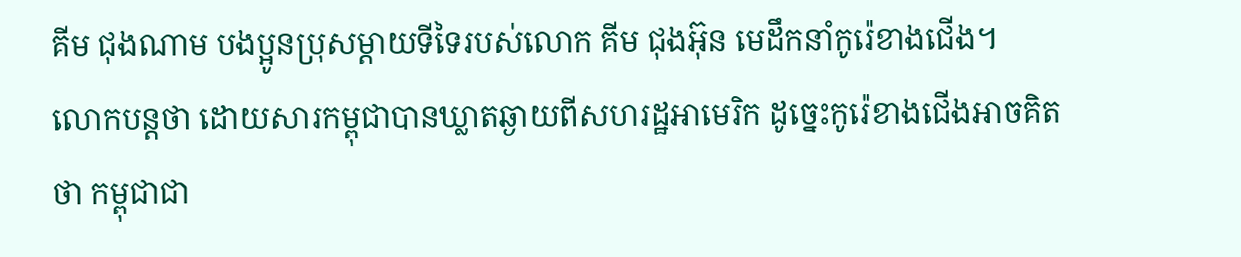គីម ជុងណាម បងប្អូនប្រុសម្តាយទីទៃរបស់លោក គីម ជុងអ៊ុន មេដឹកនាំកូរ៉េខាងជើង។
លោកបន្តថា ដោយសារកម្ពុជាបានឃ្លាតឆ្ងាយពីសហរដ្ឋអាមេរិក ដូច្នេះកូរ៉េខាងជើងអាចគិតថា កម្ពុជាជា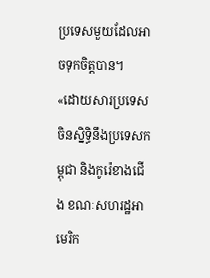ប្រទេសមួយដែលអាចទុកចិត្តបាន។
«ដោយសារប្រទេសចិនស្និទ្ធិនឹងប្រទេសកម្ពុជា និងកូរ៉េខាងជើង ខណៈសហរដ្ឋអាមេរិក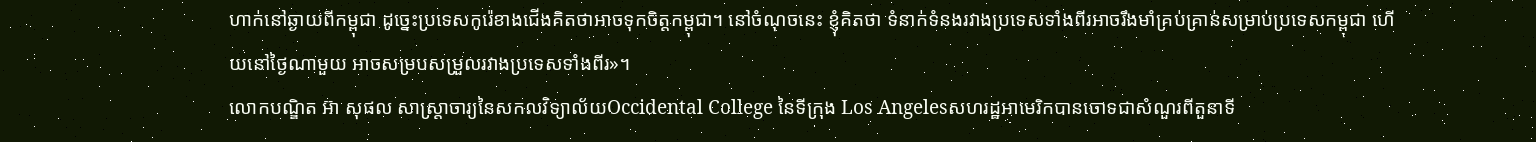ហាក់នៅឆ្ងាយពីកម្ពុជា ដូច្នេះប្រទេសកូរ៉េខាងជើងគិតថាអាចទុកចិត្តកម្ពុជា។ នៅចំណុចនេះ ខ្ញុំគិតថា ទំនាក់ទំនងរវាងប្រទេសទាំងពីរអាចរឹងមាំគ្រប់គ្រាន់សម្រាប់ប្រទេសកម្ពុជា ហើយនៅថ្ងៃណាមួយ អាចសម្របសម្រួលរវាងប្រទេសទាំងពីរ»។
លោកបណ្ឌិត អ៊ា សុផល សាស្ត្រាចារ្យនៃសកលវិទ្យាល័យOccidental College នៃទីក្រុង Los Angelesសហរដ្ឋអាមេរិកបានចោទជាសំណួរពីតួនាទី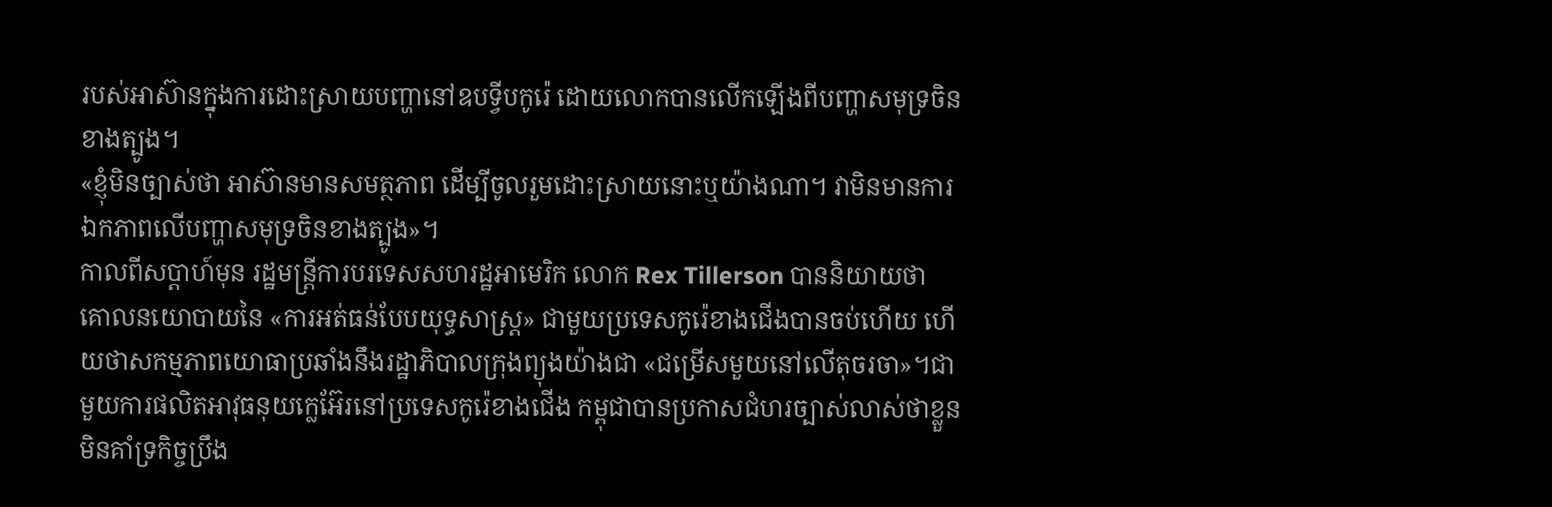របស់អាស៊ានក្នុងការដោះស្រាយបញ្ហានៅឧបទ្វីបកូរ៉េ ដោយលោកបានលើកឡើងពីបញ្ហាសមុទ្រចិនខាងត្បូង។
«ខ្ញុំមិនច្បាស់ថា អាស៊ានមានសមត្ថភាព ដើម្បីចូលរួមដោះស្រាយនោះឬយ៉ាងណា។ វាមិនមានការឯកភាពលើបញ្ហាសមុទ្រចិនខាងត្បូង»។
កាលពីសប្តាហ៍មុន រដ្ឋមន្ត្រីការបរទេសសហរដ្ឋអាមេរិក លោក Rex Tillerson បាននិយាយថា គោលនយោបាយនៃ «ការអត់ធន់បែបយុទ្ធសាស្ត្រ» ជាមួយប្រទេសកូរ៉េខាងជើងបានចប់ហើយ ហើយថាសកម្មភាពយោធាប្រឆាំងនឹងរដ្ឋាភិបាលក្រុងព្យុងយ៉ាងជា «ជម្រើសមួយនៅលើតុចរចា»។ជាមួយការផលិតអាវុធនុយក្លេអ៊ែរនៅប្រទេសកូរ៉េខាងជើង កម្ពុជាបានប្រកាសជំហរច្បាស់លាស់ថាខ្លួនមិនគាំទ្រកិច្ចប្រឹង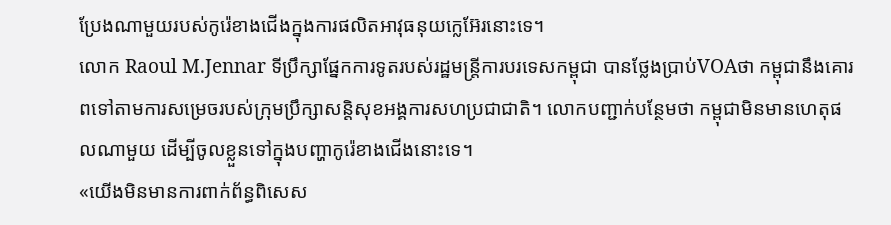ប្រែងណាមួយរបស់កូរ៉េខាងជើងក្នុងការផលិតអាវុធនុយក្លេអ៊ែរនោះទេ។
លោក Raoul M.Jennar ទីប្រឹក្សាផ្នែកការទូតរបស់រដ្ឋមន្រ្តីការបរទេសកម្ពុជា បានថ្លែងប្រាប់VOAថា កម្ពុជានឹងគោរពទៅតាមការសម្រេចរបស់ក្រុមប្រឹក្សាសន្តិសុខអង្គការសហប្រជាជាតិ។ លោកបញ្ជាក់បន្ថែមថា កម្ពុជាមិនមានហេតុផលណាមួយ ដើម្បីចូលខ្លួនទៅក្នុងបញ្ហាកូរ៉េខាងជើងនោះទេ។
«យើងមិនមានការពាក់ព័ន្ធពិសេស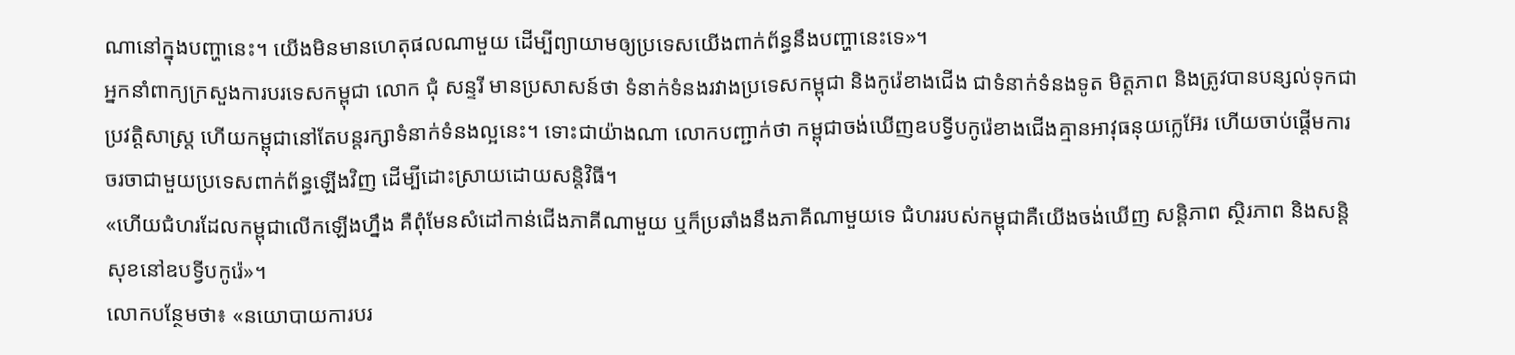ណានៅក្នុងបញ្ហានេះ។ យើងមិនមានហេតុផលណាមួយ ដើម្បីព្យាយាមឲ្យប្រទេសយើងពាក់ព័ន្ធនឹងបញ្ហានេះទេ»។
អ្នកនាំពាក្យក្រសួងការបរទេសកម្ពុជា លោក ជុំ សន្ទរី មានប្រសាសន៍ថា ទំនាក់ទំនងរវាងប្រទេសកម្ពុជា និងកូរ៉េខាងជើង ជាទំនាក់ទំនងទូត មិត្តភាព និងត្រូវបានបន្សល់ទុកជាប្រវត្តិសាស្រ្ត ហើយកម្ពុជានៅតែបន្តរក្សាទំនាក់ទំនងល្អនេះ។ ទោះជាយ៉ាងណា លោកបញ្ជាក់ថា កម្ពុជាចង់ឃើញឧបទ្វីបកូរ៉េខាងជើងគ្មានអាវុធនុយក្លេអ៊ែរ ហើយចាប់ផ្តើមការចរចាជាមួយប្រទេសពាក់ព័ន្ធឡើងវិញ ដើម្បីដោះស្រាយដោយសន្តិវិធី។
«ហើយជំហរដែលកម្ពុជាលើកឡើងហ្នឹង គឺពុំមែនសំដៅកាន់ជើងភាគីណាមួយ ឬក៏ប្រឆាំងនឹងភាគីណាមួយទេ ជំហររបស់កម្ពុជាគឺយើងចង់ឃើញ សន្តិភាព ស្ថិរភាព និងសន្តិសុខនៅឧបទ្វីបកូរ៉េ»។
លោកបន្ថែមថា៖ «នយោបាយការបរ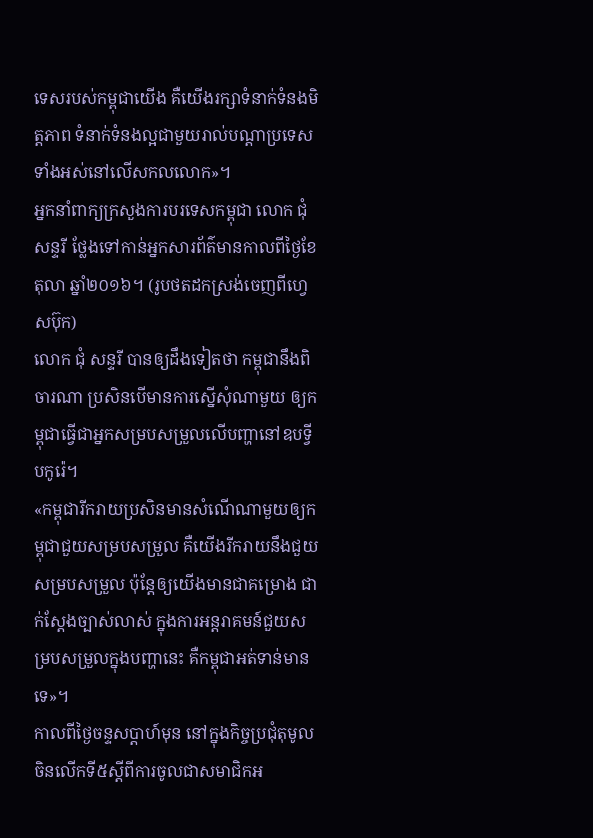ទេសរបស់កម្ពុជាយើង គឺយើងរក្សាទំនាក់ទំនងមិត្តភាព ទំនាក់ទំនងល្អជាមួយរាល់បណ្តាប្រទេសទាំងអស់នៅលើសកលលោក»។
អ្នកនាំពាក្យក្រសួងការបរទេសកម្ពុជា លោក ជុំ សន្ទរី ថ្លែងទៅកាន់អ្នកសារព័ត៌មានកាលពីថ្ងៃខែតុលា ឆ្នាំ២០១៦។ (រូបថតដកស្រង់ចេញពីហ្វេសប៊ុក)
លោក ជុំ សន្ទរី បានឲ្យដឹងទៀតថា កម្ពុជានឹងពិចារណា ប្រសិនបើមានការស្នើសុំណាមួយ ឲ្យកម្ពុជាធ្វើជាអ្នកសម្របសម្រួលលើបញ្ហានៅឧបទ្វីបកូរ៉េ។
«កម្ពុជារីករាយប្រសិនមានសំណើណាមួយឲ្យកម្ពុជាជួយសម្របសម្រួល គឺយើងរីករាយនឹងជួយសម្របសម្រួល ប៉ុន្តែឲ្យយើងមានជាគម្រោង ជាក់ស្តែងច្បាស់លាស់ ក្នុងការអន្តរាគមន៍ជួយសម្របសម្រួលក្នុងបញ្ហានេះ គឺកម្ពុជាអត់ទាន់មានទេ»។
កាលពីថ្ងៃចន្ទសប្តាហ៍មុន នៅក្នុងកិច្ចប្រជុំតុមូលចិនលើកទី៥ស្តីពីការចូលជាសមាជិកអ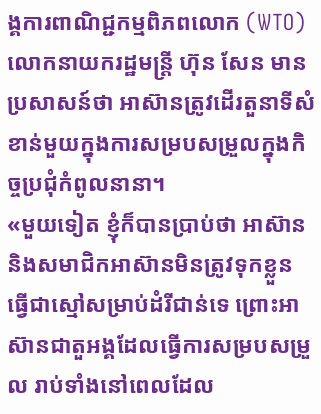ង្គការពាណិជ្ជកម្មពិភពលោក (WTO) លោកនាយករដ្ឋមន្រ្តី ហ៊ុន សែន មានប្រសាសន៍ថា អាស៊ានត្រូវដើរតួនាទីសំខាន់មួយក្នុងការសម្របសម្រួលក្នុងកិច្ចប្រជុំកំពូលនានា។
«មួយទៀត ខ្ញុំក៏បានប្រាប់ថា អាស៊ាននិងសមាជិកអាស៊ានមិនត្រូវទុកខ្លួន ធ្វើជាស្មៅសម្រាប់ដំរីជាន់ទេ ព្រោះអាស៊ានជាតួអង្គដែលធ្វើការសម្របសម្រួល រាប់ទាំងនៅពេលដែល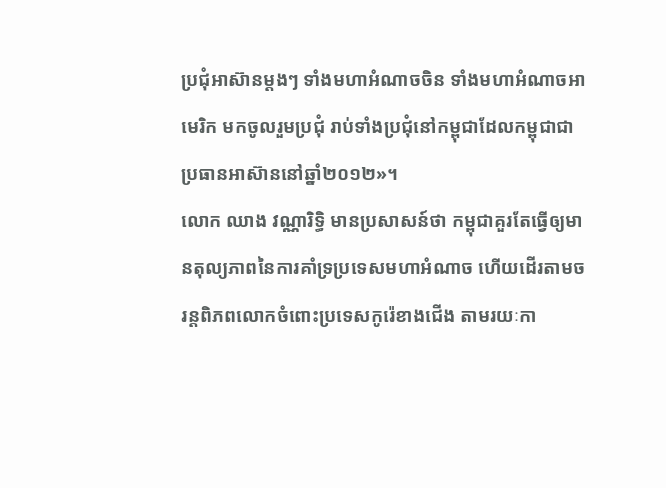ប្រជុំអាស៊ានម្តងៗ ទាំងមហាអំណាចចិន ទាំងមហាអំណាចអាមេរិក មកចូលរួមប្រជុំ រាប់ទាំងប្រជុំនៅកម្ពុជាដែលកម្ពុជាជាប្រធានអាស៊ាននៅឆ្នាំ២០១២»។
លោក ឈាង វណ្ណារិទ្ធិ មានប្រសាសន៍ថា កម្ពុជាគួរតែធ្វើឲ្យមានតុល្យភាពនៃការគាំទ្រប្រទេសមហាអំណាច ហើយដើរតាមចរន្តពិភពលោកចំពោះប្រទេសកូរ៉េខាងជើង តាមរយៈកា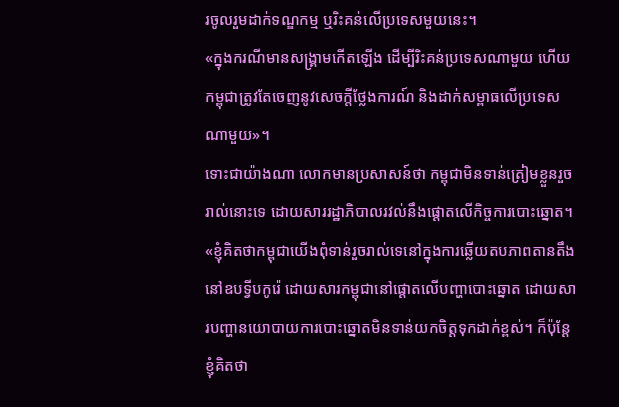រចូលរួមដាក់ទណ្ឌកម្ម ឬរិះគន់លើប្រទេសមួយនេះ។
«ក្នុងករណីមានសង្រ្គាមកើតឡើង ដើម្បីរិះគន់ប្រទេសណាមួយ ហើយកម្ពុជាត្រូវតែចេញនូវសេចក្តីថ្លែងការណ៍ និងដាក់សម្ពាធលើប្រទេសណាមួយ»។
ទោះជាយ៉ាងណា លោកមានប្រសាសន៍ថា កម្ពុជាមិនទាន់ត្រៀមខ្លួនរួចរាល់នោះទេ ដោយសាររដ្ឋាភិបាលរវល់នឹងផ្តោតលើកិច្ចការបោះឆ្នោត។
«ខ្ញុំគិតថាកម្ពុជាយើងពុំទាន់រួចរាល់ទេនៅក្នុងការឆ្លើយតបភាពតានតឹងនៅឧបទ្វីបកូរ៉េ ដោយសារកម្ពុជានៅផ្តោតលើបញ្ហាបោះឆ្នោត ដោយសារបញ្ហានយោបាយការបោះឆ្នោតមិនទាន់យកចិត្តទុកដាក់ខ្ពស់។ ក៏ប៉ុន្តែខ្ញុំគិតថា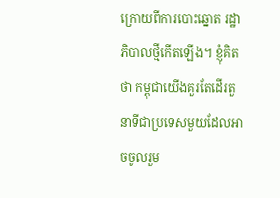ក្រោយពីការបោះឆ្នោត រដ្ឋាភិបាលថ្មីកើតឡើង។ ខ្ញុំគិតថា កម្ពុជាយើងគួរតែដើរតួនាទីជាប្រទេសមួយដែលអាចចូលរួម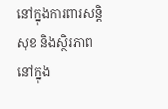នៅក្នុងការពារសន្តិសុខ និងស្ថិរភាពនៅក្នុង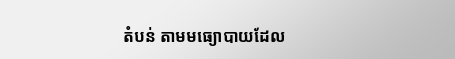តំបន់ តាមមធ្យោបាយដែល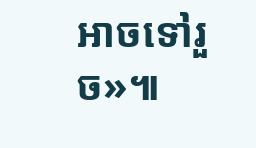អាចទៅរួច»៕